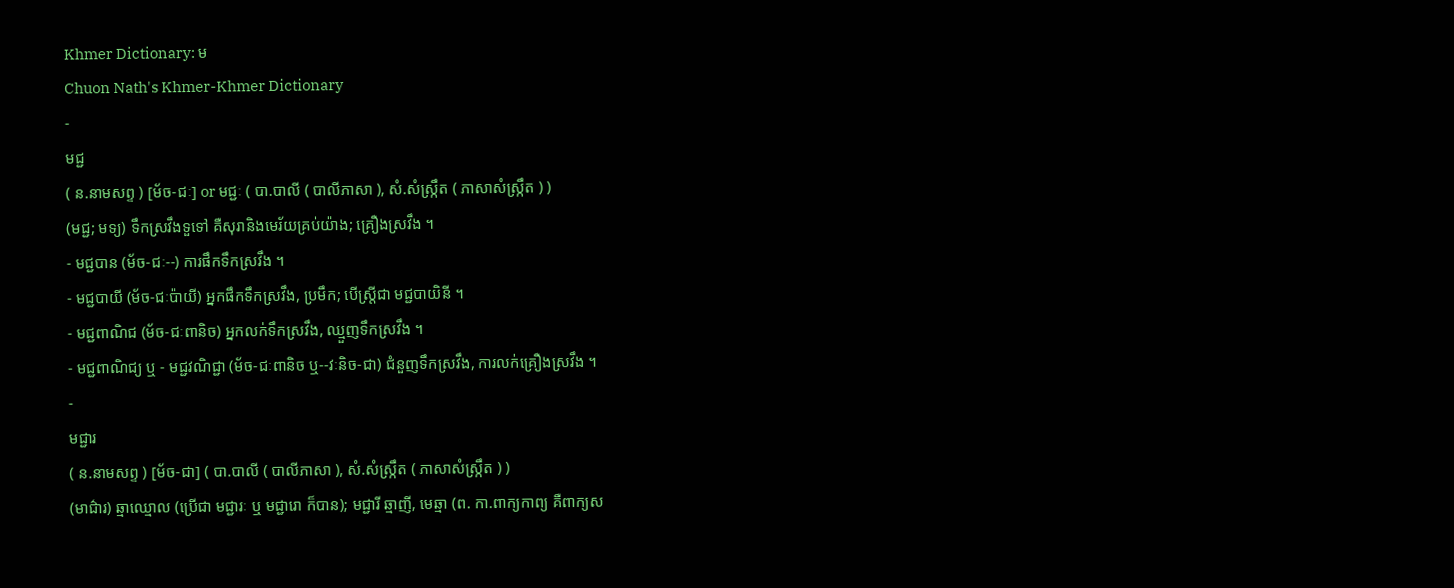Khmer Dictionary: ម
Chuon Nath's Khmer-Khmer Dictionary
-
មជ្ជ
( ន.នាមសព្ទ ) [ម័ច-ជៈ] or មជ្ជៈ ( បា.បាលី ( បាលីភាសា ), សំ.សំស្រ្កឹត ( ភាសាសំស្រ្កឹត ) )
(មជ្ជ; មទ្យ) ទឹកស្រវឹងទួទៅ គឺសុរានិងមេរ័យគ្រប់យ៉ាង; គ្រឿងស្រវឹង ។
- មជ្ជបាន (ម័ច-ជៈ--) ការផឹកទឹកស្រវឹង ។
- មជ្ជបាយី (ម័ច-ជៈប៉ាយី) អ្នកផឹកទឹកស្រវឹង, ប្រមឹក; បើស្ត្រីជា មជ្ជបាយិនី ។
- មជ្ជពាណិជ (ម័ច-ជៈពានិច) អ្នកលក់ទឹកស្រវឹង, ឈ្មួញទឹកស្រវឹង ។
- មជ្ជពាណិជ្យ ឬ - មជ្ជវណិជ្ជា (ម័ច-ជៈពានិច ឬ--វៈនិច-ជា) ជំនួញទឹកស្រវឹង, ការលក់គ្រឿងស្រវឹង ។
-
មជ្ជារ
( ន.នាមសព្ទ ) [ម័ច-ជា] ( បា.បាលី ( បាលីភាសា ), សំ.សំស្រ្កឹត ( ភាសាសំស្រ្កឹត ) )
(មាជ៌ារ) ឆ្មាឈ្មោល (ប្រើជា មជ្ជារៈ ឬ មជ្ជារោ ក៏បាន); មជ្ជារី ឆ្មាញី, មេឆ្មា (ព. កា.ពាក្យកាព្យ គឺពាក្យស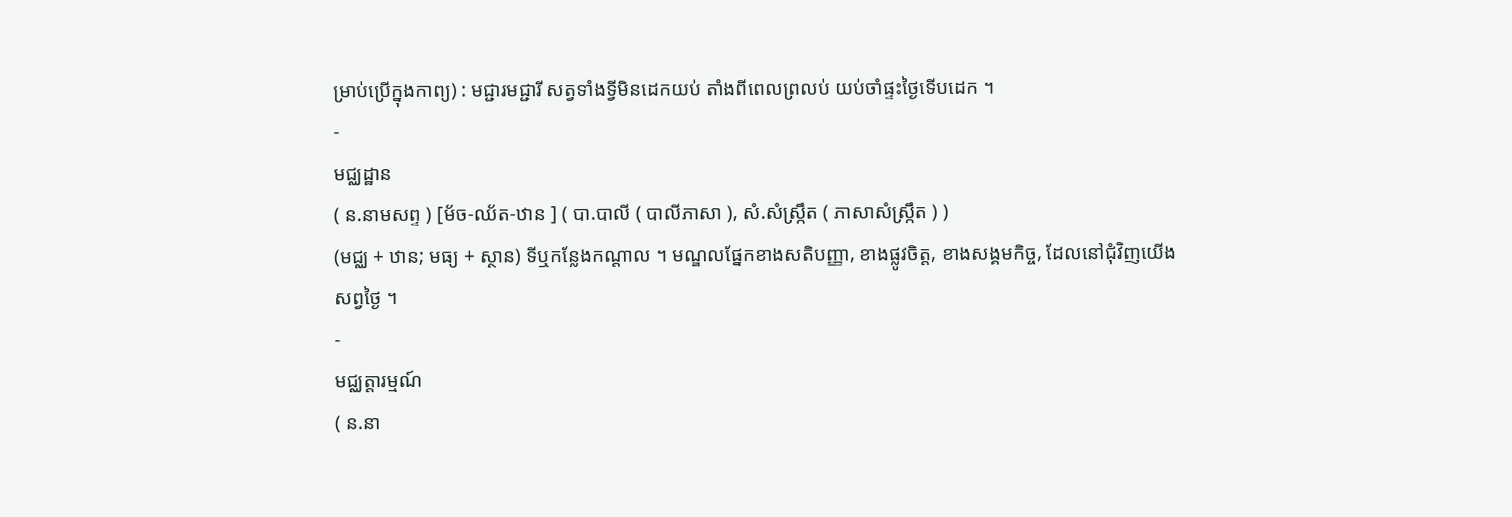ម្រាប់ប្រើក្នុងកាព្យ) : មជ្ជារមជ្ជារី សត្វទាំងទ្វីមិនដេកយប់ តាំងពីពេលព្រលប់ យប់ចាំផ្ទះថ្ងៃទើបដេក ។
-
មជ្ឈដ្ឋាន
( ន.នាមសព្ទ ) [ម័ច-ឈ័ត-ឋាន ] ( បា.បាលី ( បាលីភាសា ), សំ.សំស្រ្កឹត ( ភាសាសំស្រ្កឹត ) )
(មជ្ឈ + ឋាន; មធ្យ + ស្ថាន) ទីឬកន្លែងកណ្ដាល ។ មណ្ឌលផ្នែកខាងសតិបញ្ញា, ខាងផ្លូវចិត្ត, ខាងសង្គមកិច្ច, ដែលនៅជុំវិញយើងសព្វថ្ងៃ ។
-
មជ្ឈត្តារម្មណ៍
( ន.នា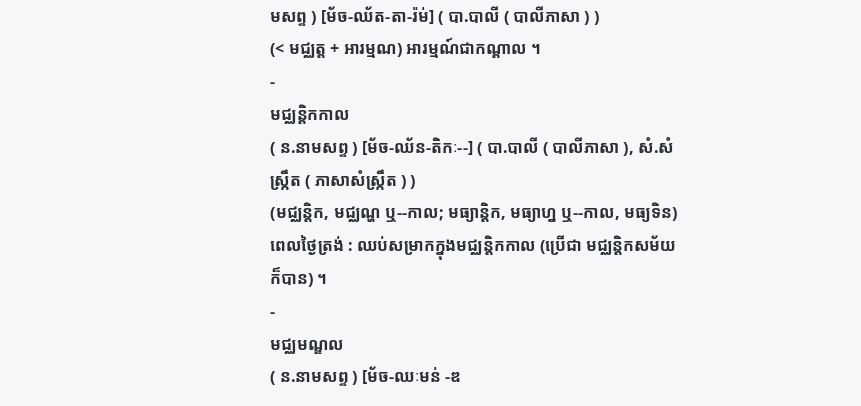មសព្ទ ) [ម័ច-ឈ័ត-តា-រ៉ម់] ( បា.បាលី ( បាលីភាសា ) )
(< មជ្ឈត្ត + អារម្មណ) អារម្មណ៍ជាកណ្ដាល ។
-
មជ្ឈន្តិកកាល
( ន.នាមសព្ទ ) [ម័ច-ឈ័ន-តិកៈ--] ( បា.បាលី ( បាលីភាសា ), សំ.សំស្រ្កឹត ( ភាសាសំស្រ្កឹត ) )
(មជ្ឈន្តិក, មជ្ឈណ្ហ ឬ--កាល; មធ្យាន្តិក, មធ្យាហ្ន ឬ--កាល, មធ្យទិន) ពេលថ្ងៃត្រង់ : ឈប់សម្រាកក្នុងមជ្ឈន្តិកកាល (ប្រើជា មជ្ឈន្តិកសម័យ ក៏បាន) ។
-
មជ្ឈមណ្ឌល
( ន.នាមសព្ទ ) [ម័ច-ឈៈមន់ -ឌ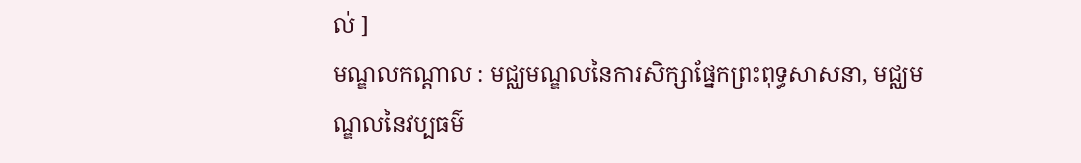ល់ ]
មណ្ឌលកណ្ដាល : មជ្ឈមណ្ឌលនៃការសិក្សាផ្នែកព្រះពុទ្ធសាសនា, មជ្ឈមណ្ឌលនៃវប្បធម៌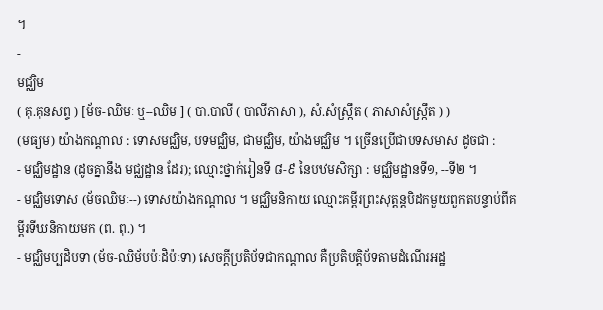។
-
មជ្ឈិម
( គុ.គុនសព្ទ ) [ម័ច-ឈិមៈ ឬ--ឈិម ] ( បា.បាលី ( បាលីភាសា ), សំ.សំស្រ្កឹត ( ភាសាសំស្រ្កឹត ) )
(មធ្យម) យ៉ាងកណ្ដាល : ទោសមជ្ឈិម, បទមជ្ឈិម, ជាមជ្ឈិម, យ៉ាងមជ្ឈិម ។ ច្រើនប្រើជាបទសមាស ដូចជា :
- មជ្ឈិមដ្ឋាន (ដូចគ្នានឹង មជ្ឈដ្ឋាន ដែរ); ឈ្មោះថ្នាក់រៀនទី ៨-៩ នៃបឋមសិក្សា : មជ្ឈិមដ្ឋានទី១, --ទី២ ។
- មជ្ឈិមទោស (ម័ចឈិមៈ--) ទោសយ៉ាងកណ្ដាល ។ មជ្ឈិមនិកាយ ឈ្មោះគម្ពីរព្រះសុត្តន្តបិដកមួយពួកតបន្ទាប់ពីគម្ពីរទីឃនិកាយមក (ព. ពុ.) ។
- មជ្ឈិមប្បដិបទា (ម័ច-ឈិម័បប៉ៈដិប៉ៈទា) សេចក្ដីប្រតិប័ទជាកណ្ដាល គឺប្រតិបត្តិប័ទតាមដំណើរអដ្ឋ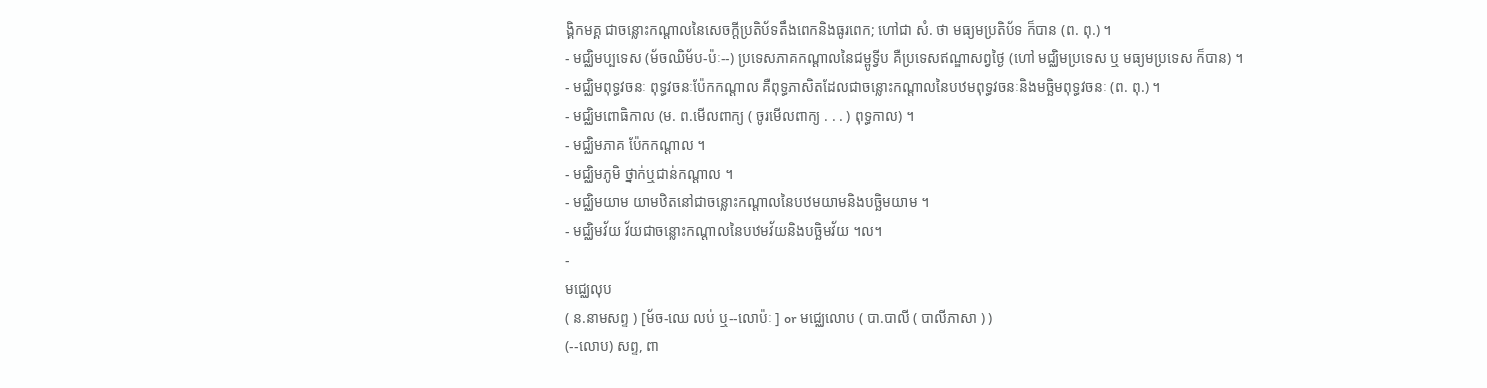ង្គិកមគ្គ ជាចន្លោះកណ្ដាលនៃសេចក្ដីប្រតិប័ទតឹងពេកនិងធូរពេក; ហៅជា សំ. ថា មធ្យមប្រតិប័ទ ក៏បាន (ព. ពុ.) ។
- មជ្ឈិមប្បទេស (ម័ចឈិម័ប-ប៉ៈ--) ប្រទេសភាគកណ្ដាលនៃជម្ពូទ្វីប គឺប្រទេសឥណ្ឌាសព្វថ្ងៃ (ហៅ មជ្ឈិមប្រទេស ឬ មធ្យមប្រទេស ក៏បាន) ។
- មជ្ឈិមពុទ្ធវចនៈ ពុទ្ធវចនៈប៉ែកកណ្ដាល គឺពុទ្ធភាសិតដែលជាចន្លោះកណ្ដាលនៃបឋមពុទ្ធវចនៈនិងមច្ឆិមពុទ្ធវចនៈ (ព. ពុ.) ។
- មជ្ឈិមពោធិកាល (ម. ព.មើលពាក្យ ( ចូរមើលពាក្យ . . . ) ពុទ្ធកាល) ។
- មជ្ឈិមភាគ ប៉ែកកណ្ដាល ។
- មជ្ឈិមភូមិ ថ្នាក់ឬជាន់កណ្ដាល ។
- មជ្ឈិមយាម យាមឋិតនៅជាចន្លោះកណ្ដាលនៃបឋមយាមនិងបច្ឆិមយាម ។
- មជ្ឈិមវ័យ វ័យជាចន្លោះកណ្ដាលនៃបឋមវ័យនិងបច្ឆិមវ័យ ។ល។
-
មជ្ឈេលុប
( ន.នាមសព្ទ ) [ម័ច-ឈេ លប់ ឬ--លោប៉ៈ ] or មជ្ឈេលោប ( បា.បាលី ( បាលីភាសា ) )
(--លោប) សព្ទ, ពា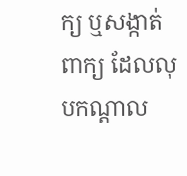ក្យ ឬសង្កាត់ពាក្យ ដែលលុបកណ្ដាល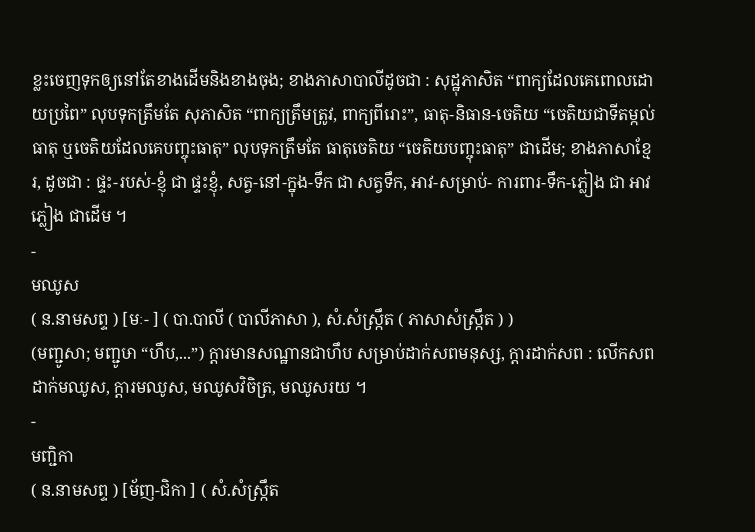ខ្លះចេញទុកឲ្យនៅតែខាងដើមនិងខាងចុង; ខាងភាសាបាលីដូចជា : សុដ្ឋុភាសិត “ពាក្យដែលគេពោលដោយប្រពៃ” លុបទុកត្រឹមតែ សុភាសិត “ពាក្យត្រឹមត្រូវ, ពាក្យពីរោះ”, ធាតុ-និធាន-ចេតិយ “ចេតិយជាទីតម្កល់ធាតុ ឬចេតិយដែលគេបញ្ចុះធាតុ” លុបទុកត្រឹមតែ ធាតុចេតិយ “ចេតិយបញ្ចុះធាតុ” ជាដើម; ខាងភាសាខ្មែរ, ដូចជា : ផ្ទះ-របស់-ខ្ញុំ ជា ផ្ទះខ្ញុំ, សត្វ-នៅ-ក្នុង-ទឹក ជា សត្វទឹក, អាវ-សម្រាប់- ការពារ-ទឹក-ភ្លៀង ជា អាវភ្លៀង ជាដើម ។
-
មឈូស
( ន.នាមសព្ទ ) [មៈ- ] ( បា.បាលី ( បាលីភាសា ), សំ.សំស្រ្កឹត ( ភាសាសំស្រ្កឹត ) )
(មញ្ជូសា; មញ្ជូឞា “ហឹប,...”) ក្ដារមានសណ្ឋានជាហឹប សម្រាប់ដាក់សពមនុស្ស, ក្ដារដាក់សព : លើកសពដាក់មឈូស, ក្ដារមឈូស, មឈូសវិចិត្រ, មឈូសរយ ។
-
មញ្ជិកា
( ន.នាមសព្ទ ) [ម័ញ-ជិកា ] ( សំ.សំស្រ្កឹត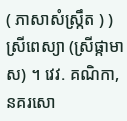( ភាសាសំស្រ្កឹត ) )
ស្រីពេស្យា (ស្រីផ្កាមាស) ។ វេវ. គណិកា, នគរសោ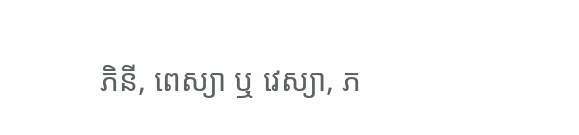ភិនី, ពេស្យា ឬ វេស្យា, ភ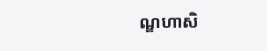ណ្ឌហាសិ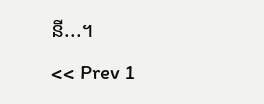នី...។
<< Prev 1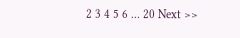2 3 4 5 6 ... 20 Next >>